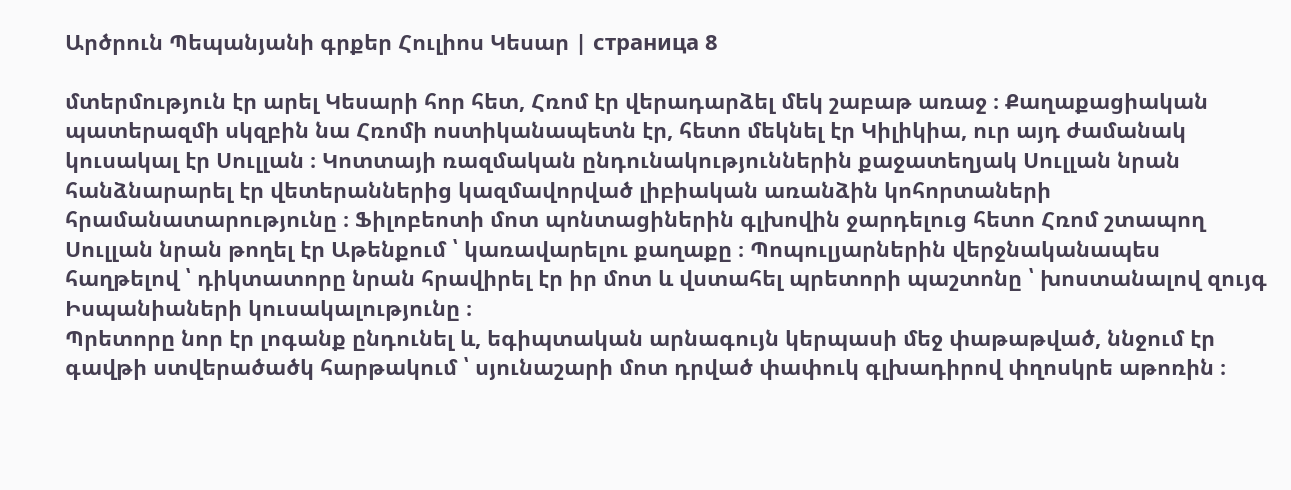Արծրուն Պեպանյանի գրքեր Հուլիոս Կեսար | страница 8

մտերմություն էր արել Կեսարի հոր հետ, Հռոմ էր վերադարձել մեկ շաբաթ առաջ ։ Քաղաքացիական պատերազմի սկզբին նա Հռոմի ոստիկանապետն էր, հետո մեկնել էր Կիլիկիա, ուր այդ ժամանակ կուսակալ էր Սուլլան ։ Կոտտայի ռազմական ընդունակություններին քաջատեղյակ Սուլլան նրան հանձնարարել էր վետերաններից կազմավորված լիբիական առանձին կոհորտաների հրամանատարությունը ։ Ֆիլոբեոտի մոտ պոնտացիներին գլխովին ջարդելուց հետո Հռոմ շտապող Սուլլան նրան թողել էր Աթենքում ՝ կառավարելու քաղաքը ։ Պոպուլյարներին վերջնականապես հաղթելով ՝ դիկտատորը նրան հրավիրել էր իր մոտ և վստահել պրետորի պաշտոնը ՝ խոստանալով զույգ Իսպանիաների կուսակալությունը ։
Պրետորը նոր էր լոգանք ընդունել և, եգիպտական արնագույն կերպասի մեջ փաթաթված, ննջում էր գավթի ստվերածածկ հարթակում ՝ սյունաշարի մոտ դրված փափուկ գլխադիրով փղոսկրե աթոռին ։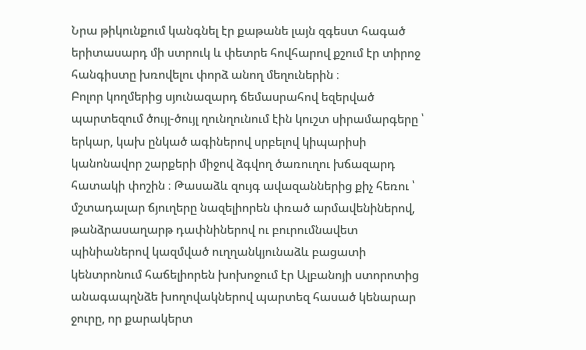Նրա թիկունքում կանգնել էր քաթանե լայն զգեստ հագած երիտասարդ մի ստրուկ և փետրե հովհարով քշում էր տիրոջ հանգիստը խռովելու փորձ անող մեղուներին ։
Բոլոր կողմերից սյունազարդ ճեմասրահով եզերված պարտեզում ծույլ-ծույլ ղունղունում էին կուշտ սիրամարգերը ՝ երկար, կախ ընկած ագիներով սրբելով կիպարիսի կանոնավոր շարքերի միջով ձգվող ծառուղու խճազարդ հատակի փոշին ։ Թասաձև զույգ ավազաններից քիչ հեռու ՝ մշտադալար ճյուղերը նազելիորեն փռած արմավենիներով, թանձրասաղարթ դափնիներով ու բուրումնավետ պինիաներով կազմված ուղղանկյունաձև բացատի կենտրոնում հաճելիորեն խոխոջում էր Ալբանոյի ստորոտից անագապղնձե խողովակներով պարտեզ հասած կենարար ջուրը, որ քարակերտ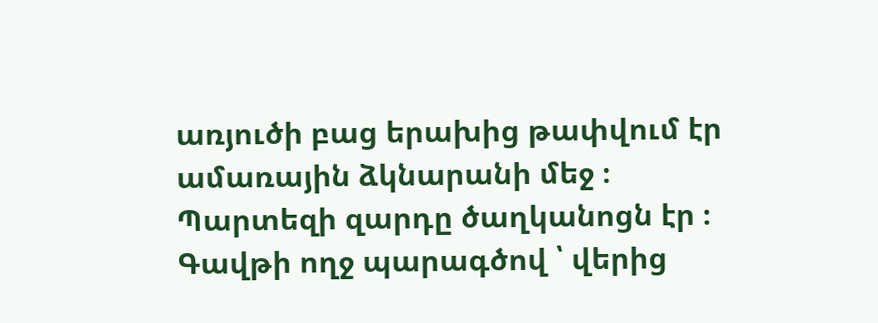առյուծի բաց երախից թափվում էր ամառային ձկնարանի մեջ ։
Պարտեզի զարդը ծաղկանոցն էր ։ Գավթի ողջ պարագծով ՝ վերից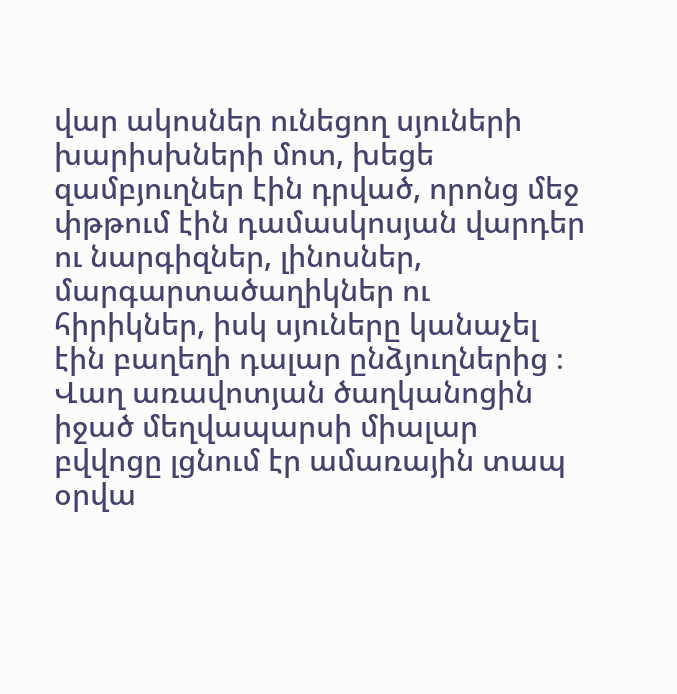վար ակոսներ ունեցող սյուների խարիսխների մոտ, խեցե զամբյուղներ էին դրված, որոնց մեջ փթթում էին դամասկոսյան վարդեր ու նարգիզներ, լինոսներ, մարգարտածաղիկներ ու հիրիկներ, իսկ սյուները կանաչել էին բաղեղի դալար ընձյուղներից ։
Վաղ առավոտյան ծաղկանոցին իջած մեղվապարսի միալար բվվոցը լցնում էր ամառային տապ օրվա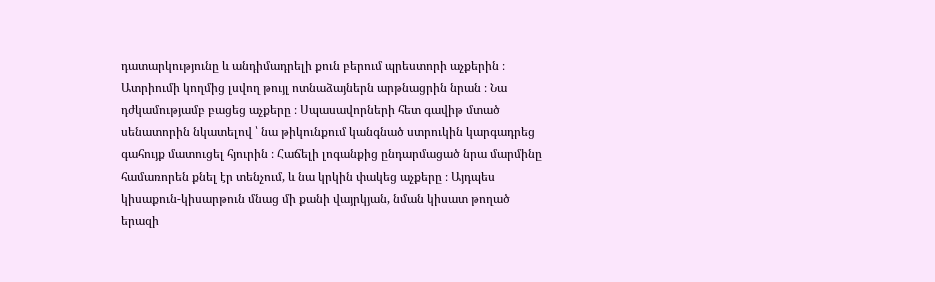դատարկությունը և անդիմադրելի քուն բերում պրեստորի աչքերին ։
Ատրիումի կողմից լսվող թույլ ոտնաձայներն արթնացրին նրան ։ Նա դժկամությամբ բացեց աչքերը ։ Սպասավորների հետ գավիթ մտած սենատորին նկատելով ՝ նա թիկունքում կանգնած ստրուկին կարգադրեց գահույք մատուցել հյուրին ։ Հաճելի լոգանքից ընդարմացած նրա մարմինը համառորեն քնել էր տենչում, և նա կրկին փակեց աչքերը ։ Այդպես կիսաքուն-կիսարթուն մնաց մի քանի վայրկյան, նման կիսատ թողած երազի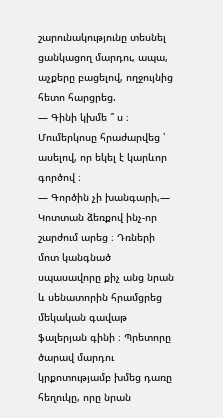շարունակությունը տեսնել ցանկացող մարդու, ապա, աչքերը բացելով, ողջույնից հետո հարցրեց.
— Գինի կխմե ՞ ս ։ Մումերկոսը հրաժարվեց ՝ ասելով, որ եկել է կարևոր գործով ։
— Գործին չի խանգարի,— Կոտտան ձեռքով ինչ-որ շարժում արեց ։ Դռների մոտ կանգնած սպասավորը քիչ անց նրան և սենատորին հրամցրեց մեկական գավաթ ֆալերյան գինի ։ Պրետորը ծարավ մարդու կրքոտությամբ խմեց դառը հեղուկը, որը նրան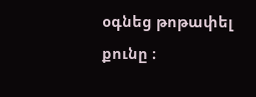օգնեց թոթափել քունը ։